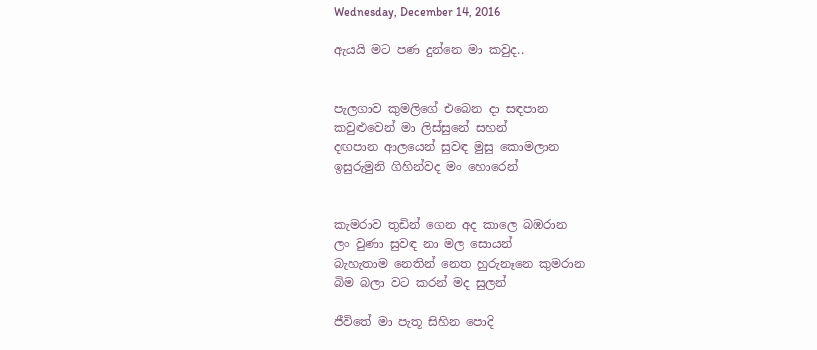Wednesday, December 14, 2016

ඇයයි මට පණ දුන්නෙ මා කවුද..


පැලගාව කුමලිගේ එබෙන දා සඳපාන
කවුළුවෙන් මා ලිස්සුනේ සහන්
දඟපාන ආලයෙන් සුවඳ මුසු කොමලාන
ඉසුරුමුනි ගිහින්වද මං හොරෙන්


කැමරාව තුඩින් ගෙන අද කාලෙ බඹරාන
ලං වුණා සුවඳ නා මල සොයන්
බැහැතාම නෙතින් නෙත හුරුනෑනෙ කුමරාන
බිම බලා වට කරන් මද සුලන්

ජීවිතේ මා පැතූ සිහින පොදි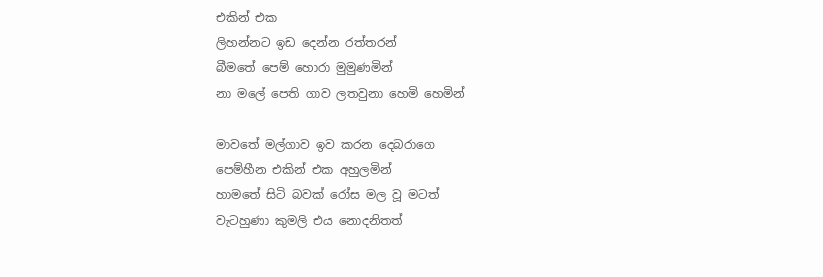එකින් එක
ලිහන්නට ඉඩ දෙන්න රත්තරන්
බීමතේ පෙම් හොරා මුමුණමින්
නා මලේ පෙති ගාව ලතවුනා හෙමි හෙමින්

මාවතේ මල්ගාව ඉව කරන දෙබරාගෙ
පෙම්හීන එකින් එක අහුලමින්
හාමතේ සිටි බවක් රෝස මල වූ මටත්
වැටහුණා කුමලි එය නොදනිතත්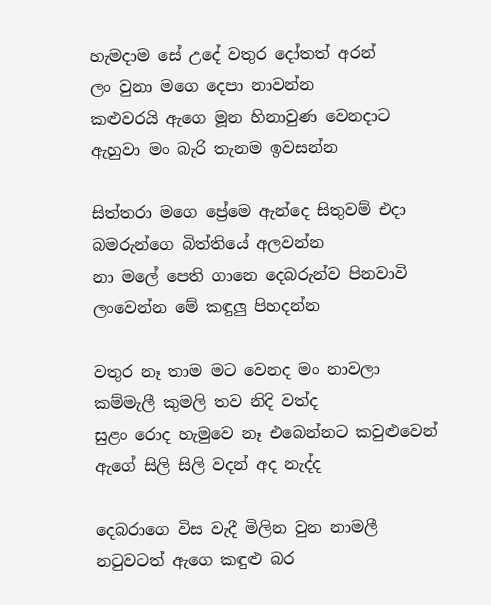හැමදාම සේ උදේ වතුර දෝතත් අරන්
ලං වුනා මගෙ දෙපා නාවන්න
කළුවරයි ඇගෙ මූන හිනාවුණ වෙනදාට
ඇහුවා මං බැරි තැනම ඉවසන්න

සිත්තරා මගෙ ප්‍රේමෙ ඇන්දෙ සිතුවම් එදා
බමරුන්ගෙ බිත්තියේ අලවන්න
නා මලේ පෙති ගානෙ දෙබරුන්ව පිනවාවි
ලංවෙන්න මේ කඳුලු පිහදන්න

වතුර නෑ තාම මට වෙනද මං නාවලා
කම්මැලී කුමලි තව නිදි වත්ද
සුළං රොද හැමුවෙ නෑ එබෙන්නට කවුළුවෙන්
ඇගේ සිලි සිලි වදන් අද නැද්ද

දෙබරාගෙ විස වැදී මිලින වුන නාමලී
නටුවටත් ඇගෙ කඳුළු බර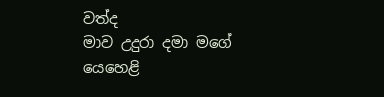වත්ද
මාව උදුරා දමා මගේ යෙහෙළි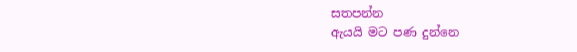සතපන්න
ඇයයි මට පණ දුන්නෙ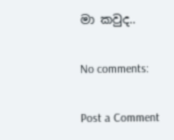මා කවුද..

No comments:

Post a Comment